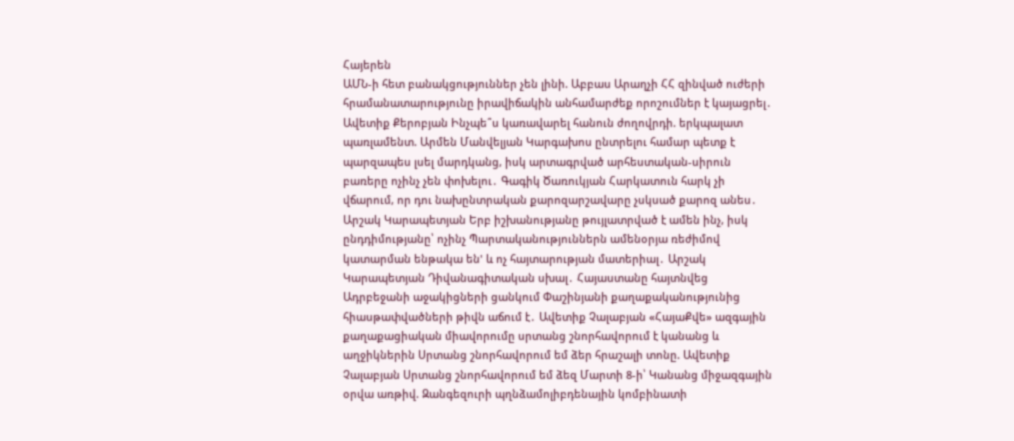Հայերեն
ԱՄՆ-ի հետ բանակցություններ չեն լինի. Աբբաս Արաղչի ՀՀ զինված ուժերի հրամանատարությունը իրավիճակին անհամարժեք որոշումներ է կայացրել․ Ավետիք Քերոբյան Ինչպե՞ս կառավարել հանուն ժողովրդի. երկպալատ պառլամենտ. Արմեն Մանվելյան Կարգախոս ընտրելու համար պետք է պարզապես լսել մարդկանց, իսկ արտագրված արհեստական-սիրուն բառերը ոչինչ չեն փոխելու․ Գագիկ Ծառուկյան Հարկատուն հարկ չի վճարում, որ դու նախընտրական քարոզարշավարը չսկսած քարոզ անես․ Արշակ Կարապետյան Երբ իշխանությանը թույլատրված է ամեն ինչ, իսկ ընդդիմությանը՝ ոչինչ Պարտականություններն ամենօրյա ռեժիմով կատարման ենթակա են' և ոչ հայտարության մատերիալ․ Արշակ Կարապետյան Դիվանագիտական սխալ․ Հայաստանը հայտնվեց Ադրբեջանի աջակիցների ցանկում Փաշինյանի քաղաքականությունից հիասթափվածների թիվն աճում է․ Ավետիք Չալաբյան «ՀայաՔվե» ազգային քաղաքացիական միավորումը սրտանց շնորհավորում է կանանց և աղջիկներին Սրտանց շնորհավորում եմ ձեր հրաշալի տոնը. Ավետիք Չալաբյան Սրտանց շնորհավորում եմ ձեզ Մարտի 8-ի՝ Կանանց միջազգային օրվա առթիվ. Զանգեզուրի պղնձամոլիբդենային կոմբինատի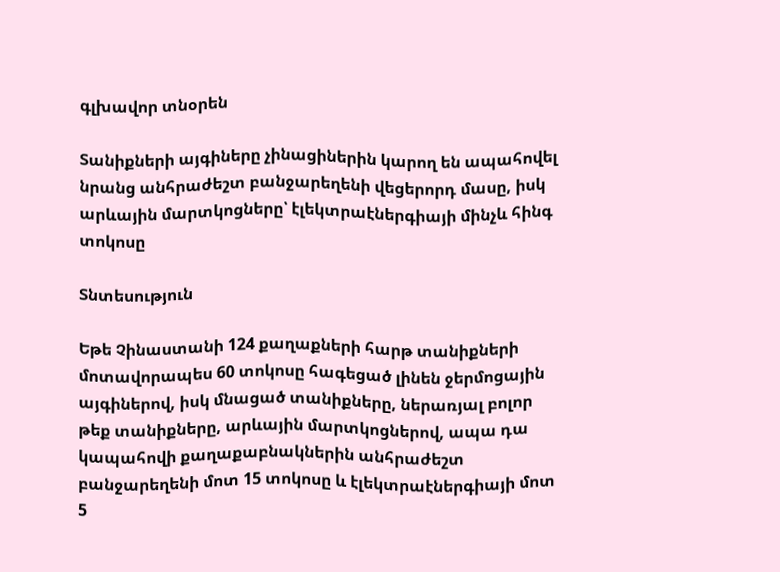գլխավոր տնօրեն

Տանիքների այգիները չինացիներին կարող են ապահովել նրանց անհրաժեշտ բանջարեղենի վեցերորդ մասը, իսկ արևային մարտկոցները՝ էլեկտրաէներգիայի մինչև հինգ տոկոսը

Տնտեսություն

Եթե Չինաստանի 124 քաղաքների հարթ տանիքների մոտավորապես 60 տոկոսը հագեցած լինեն ջերմոցային այգիներով, իսկ մնացած տանիքները, ներառյալ բոլոր թեք տանիքները, արևային մարտկոցներով, ապա դա կապահովի քաղաքաբնակներին անհրաժեշտ բանջարեղենի մոտ 15 տոկոսը և էլեկտրաէներգիայի մոտ 5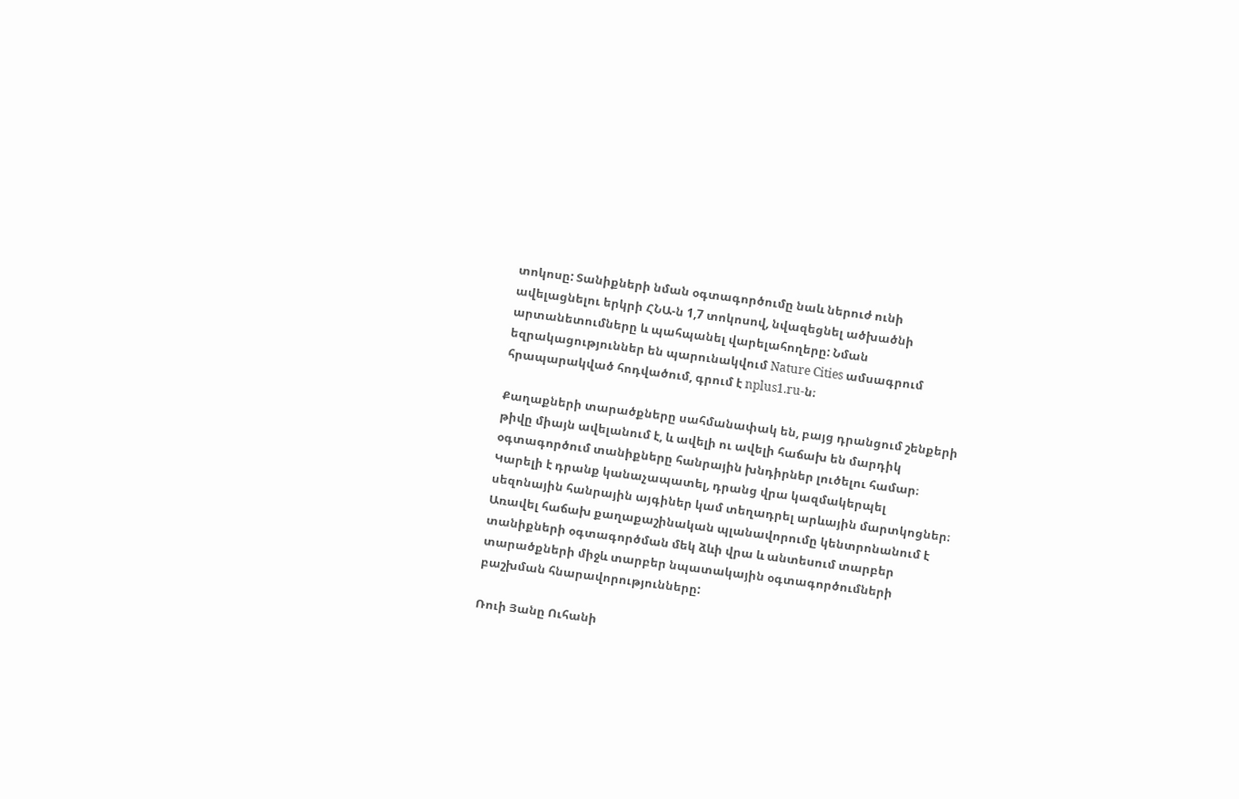տոկոսը: Տանիքների նման օգտագործումը նաև ներուժ ունի ավելացնելու երկրի ՀՆԱ-ն 1,7 տոկոսով, նվազեցնել ածխածնի արտանետումները և պահպանել վարելահողերը: Նման եզրակացություններ են պարունակվում Nature Cities ամսագրում հրապարակված հոդվածում, գրում է nplus1.ru-ն։

Քաղաքների տարածքները սահմանափակ են, բայց դրանցում շենքերի թիվը միայն ավելանում է, և ավելի ու ավելի հաճախ են մարդիկ օգտագործում տանիքները հանրային խնդիրներ լուծելու համար։ Կարելի է դրանք կանաչապատել, դրանց վրա կազմակերպել սեզոնային հանրային այգիներ կամ տեղադրել արևային մարտկոցներ։ Առավել հաճախ քաղաքաշինական պլանավորումը կենտրոնանում է տանիքների օգտագործման մեկ ձևի վրա և անտեսում տարբեր տարածքների միջև տարբեր նպատակային օգտագործումների բաշխման հնարավորությունները:

Ռուի Յանը Ուհանի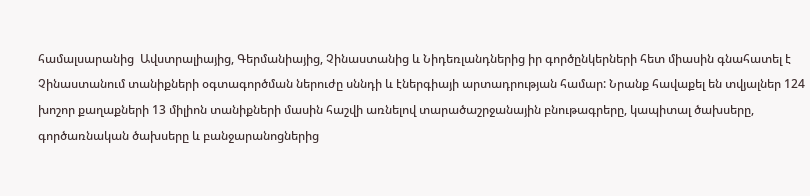համալսարանից  Ավստրալիայից, Գերմանիայից, Չինաստանից և Նիդեռլանդներից իր գործընկերների հետ միասին գնահատել է Չինաստանում տանիքների օգտագործման ներուժը սննդի և էներգիայի արտադրության համար: Նրանք հավաքել են տվյալներ 124 խոշոր քաղաքների 13 միլիոն տանիքների մասին հաշվի առնելով տարածաշրջանային բնութագրերը, կապիտալ ծախսերը, գործառնական ծախսերը և բանջարանոցներից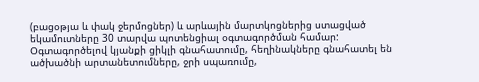(բացօթյա և փակ ջերմոցներ) և արևային մարտկոցներից ստացված եկամուտները 30 տարվա պոտենցիալ օգտագործման համար: Օգտագործելով կյանքի ցիկլի գնահատումը, հեղինակները գնահատել են ածխածնի արտանետումները, ջրի սպառումը,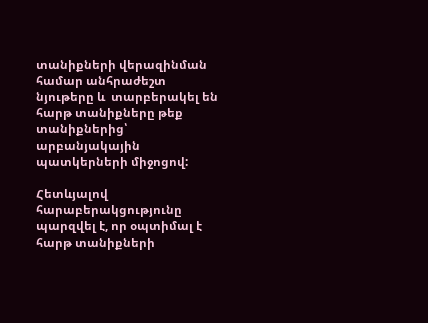տանիքների վերազինման համար անհրաժեշտ նյութերը և  տարբերակել են հարթ տանիքները թեք տանիքներից՝ արբանյակային պատկերների միջոցով:

Հետևյալով հարաբերակցությունը պարզվել է, որ օպտիմալ է հարթ տանիքների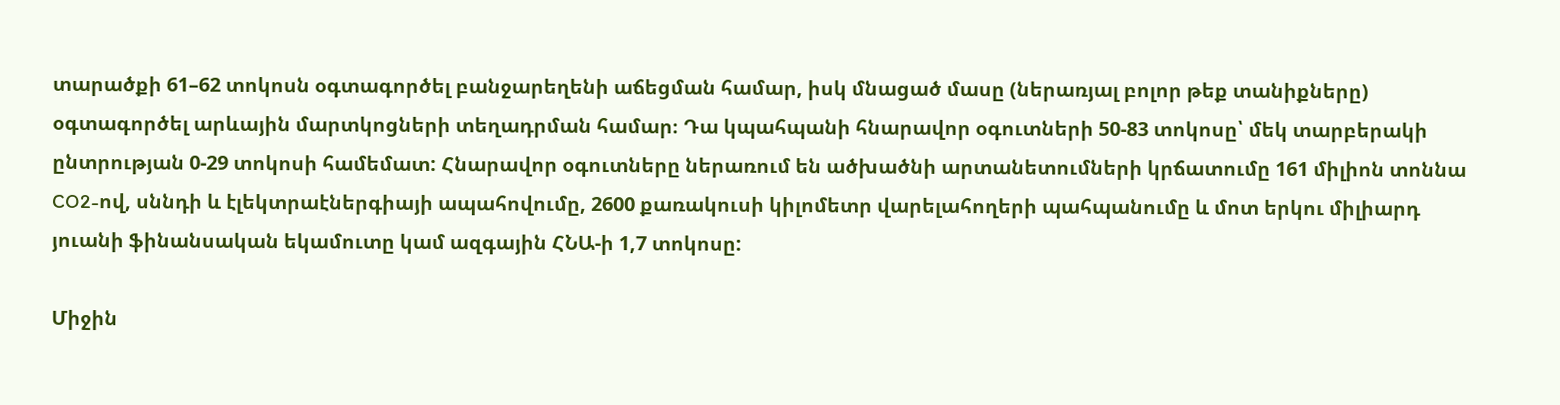տարածքի 61–62 տոկոսն օգտագործել բանջարեղենի աճեցման համար, իսկ մնացած մասը (ներառյալ բոլոր թեք տանիքները) օգտագործել արևային մարտկոցների տեղադրման համար։ Դա կպահպանի հնարավոր օգուտների 50-83 տոկոսը՝ մեկ տարբերակի ընտրության 0-29 տոկոսի համեմատ: Հնարավոր օգուտները ներառում են ածխածնի արտանետումների կրճատումը 161 միլիոն տոննա CO2-ով, սննդի և էլեկտրաէներգիայի ապահովումը, 2600 քառակուսի կիլոմետր վարելահողերի պահպանումը և մոտ երկու միլիարդ յուանի ֆինանսական եկամուտը կամ ազգային ՀՆԱ-ի 1,7 տոկոսը:

Միջին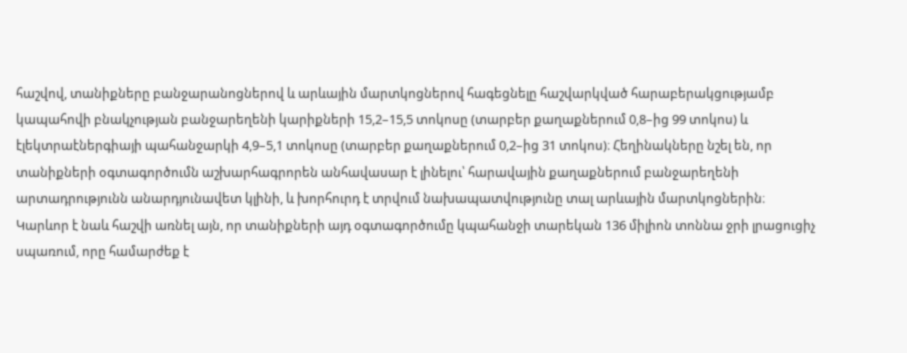հաշվով, տանիքները բանջարանոցներով և արևային մարտկոցներով հագեցնելը հաշվարկված հարաբերակցությամբ կապահովի բնակչության բանջարեղենի կարիքների 15,2–15,5 տոկոսը (տարբեր քաղաքներում 0,8–ից 99 տոկոս) և էլեկտրաէներգիայի պահանջարկի 4,9–5,1 տոկոսը (տարբեր քաղաքներում 0,2–ից 31 տոկոս)։ Հեղինակները նշել են, որ տանիքների օգտագործումն աշխարհագրորեն անհավասար է լինելու՝ հարավային քաղաքներում բանջարեղենի արտադրությունն անարդյունավետ կլինի, և խորհուրդ է տրվում նախապատվությունը տալ արևային մարտկոցներին։ Կարևոր է նաև հաշվի առնել այն, որ տանիքների այդ օգտագործումը կպահանջի տարեկան 136 միլիոն տոննա ջրի լրացուցիչ սպառում, որը համարժեք է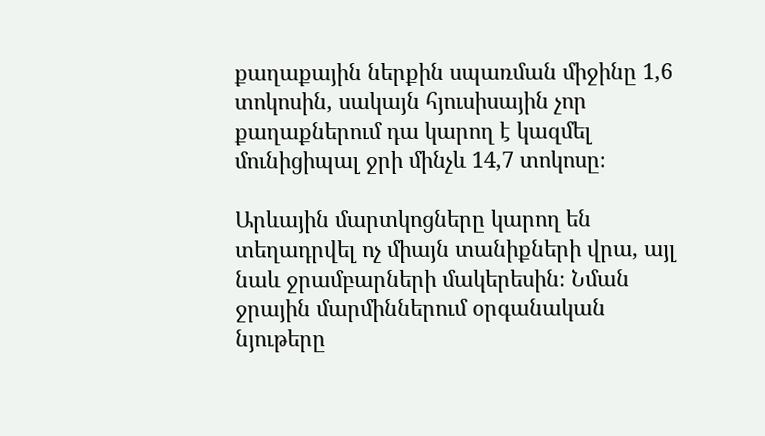քաղաքային ներքին սպառման միջինը 1,6 տոկոսին, սակայն հյուսիսային չոր քաղաքներում դա կարող է կազմել մունիցիպալ ջրի մինչև 14,7 տոկոսը։

Արևային մարտկոցները կարող են տեղադրվել ոչ միայն տանիքների վրա, այլ նաև ջրամբարների մակերեսին։ Նման ջրային մարմիններում օրգանական նյութերը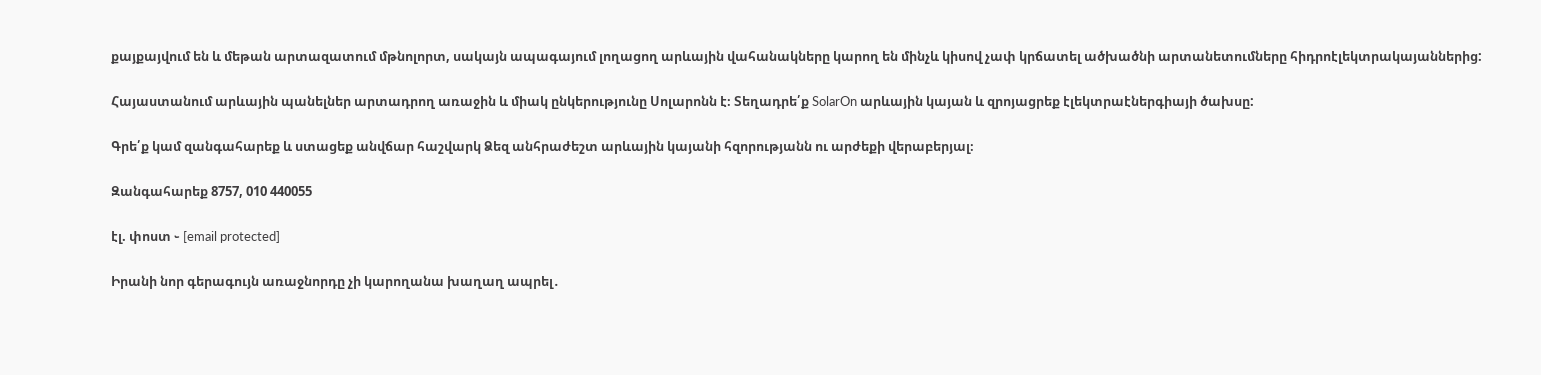քայքայվում են և մեթան արտազատում մթնոլորտ, սակայն ապագայում լողացող արևային վահանակները կարող են մինչև կիսով չափ կրճատել ածխածնի արտանետումները հիդրոէլեկտրակայաններից:

Հայաստանում արևային պանելներ արտադրող առաջին և միակ ընկերությունը Սոլարոնն է։ Տեղադրե՛ք SolarOn արևային կայան և զրոյացրեք էլեկտրաէներգիայի ծախսը:

Գրե՛ք կամ զանգահարեք և ստացեք անվճար հաշվարկ Ձեզ անհրաժեշտ արևային կայանի հզորությանն ու արժեքի վերաբերյալ։

Զանգահարեք 8757, 010 440055

էլ. փոստ ֊ [email protected]

Իրանի նոր գերագույն առաջնորդը չի կարողանա խաղաղ ապրել․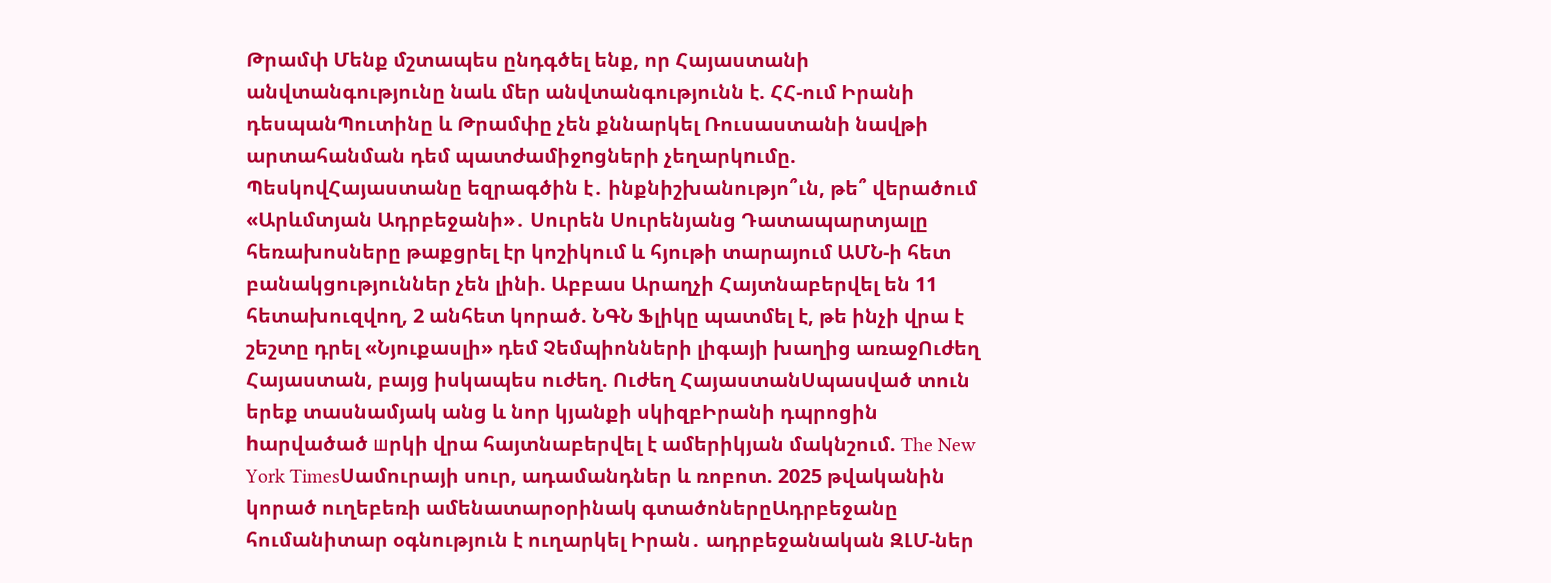Թրամփ Մենք մշտապես ընդգծել ենք, որ Հայաստանի անվտանգությունը նաև մեր անվտանգությունն է. ՀՀ-ում Իրանի դեսպանՊուտինը և Թրամփը չեն քննարկել Ռուսաստանի նավթի արտահանման դեմ պատժամիջnցների չեղարկnւմը. ՊեսկովՀայաստանը եզրագծին է․ ինքնիշխանությո՞ւն, թե՞ վերածում «Արևմտյան Ադրբեջանի»․ Սուրեն Սուրենյանց Դատապարտյալը հեռախոսները թաքցրել էր կոշիկում և հյութի տարայում ԱՄՆ-ի հետ բանակցություններ չեն լինի. Աբբաս Արաղչի Հայտնաբերվել են 11 հետախուզվող, 2 անհետ կորած. ՆԳՆ Ֆլիկը պատմել է, թե ինչի վրա է շեշտը դրել «Նյուքասլի» դեմ Չեմպիոնների լիգայի խաղից առաջՈւժեղ Հայաստան, բայց իսկապես ուժեղ. Ուժեղ ՀայաստանՍպասված տուն երեք տասնամյակ անց և նոր կյանքի սկիզբԻրանի դպրոցին hարվածած шրկի վրա հայտնաբերվել է ամերիկյան մակնշում. The New York TimesՍամուրայի սուր, ադամանդներ և ռոբոտ. 2025 թվականին կորած ուղեբեռի ամենատարօրինակ գտածոներըԱդրբեջանը հումանիտար օգնություն է ուղարկել Իրան․ ադրբեջանական ԶԼՄ-ներ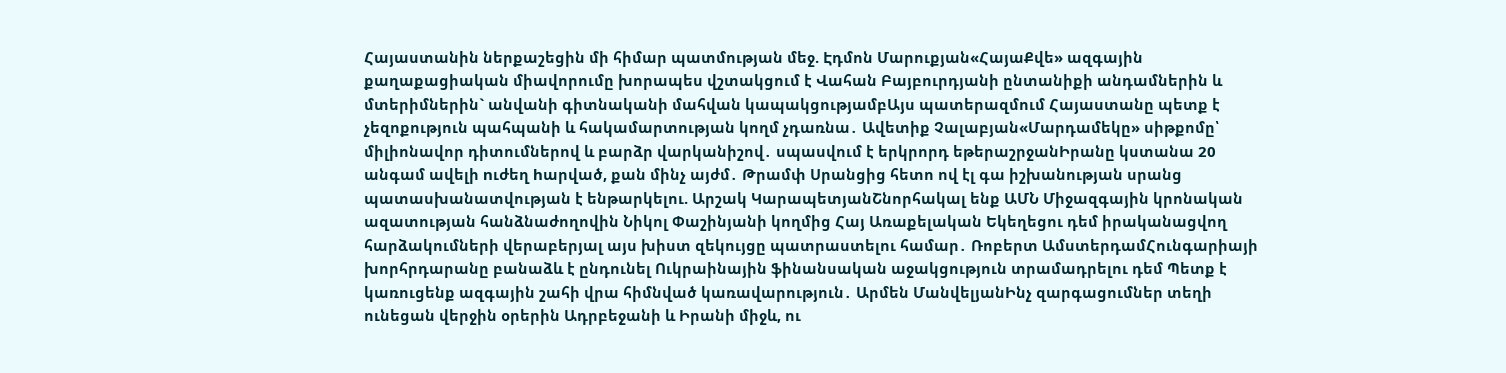Հայաստանին ներքաշեցին մի հիմար պատմության մեջ. Էդմոն Մարուքյան«ՀայաՔվե» ազգային քաղաքացիական միավորումը խորապես վշտակցում է Վահան Բայբուրդյանի ընտանիքի անդամներին և մտերիմներին` անվանի գիտնականի մահվան կապակցությամբԱյս պատերազմում Հայաստանը պետք է չեզոքություն պահպանի և հակամարտության կողմ չդառնա․ Ավետիք Չալաբյան«Մարդամեկը» սիթքոմը՝ միլիոնավոր դիտումներով և բարձր վարկանիշով․ սպասվում է երկրորդ եթերաշրջանԻրանը կստանա 20 անգամ ավելի nւժեղ hարված, քան մինչ այժմ․ Թրամփ Սրանցից հետո ով էլ գա իշխանության սրանց պատասխանատվության է ենթարկելու. Արշակ ԿարապետյանՇնորհակալ ենք ԱՄՆ Միջազգային կրոնական ազատության հանձնաժողովին Նիկոլ Փաշինյանի կողմից Հայ Առաքելական Եկեղեցու դեմ իրականացվող հարձակումների վերաբերյալ այս խիստ զեկույցը պատրաստելու համար․ Ռոբերտ ԱմստերդամՀունգարիայի խորհրդարանը բանաձև է ընդունել Ուկրաինային ֆինանսական աջակցություն տրամադրելու դեմ Պետք է կառուցենք ազգային շահի վրա հիմնված կառավարություն․ Արմեն ՄանվելյանԻնչ զարգացումներ տեղի ունեցան վերջին օրերին Ադրբեջանի և Իրանի միջև, ու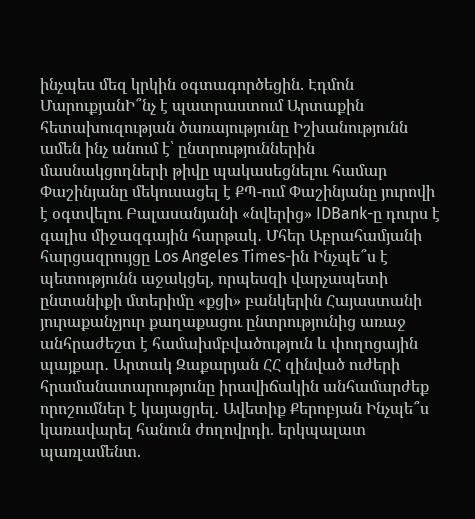ինչպես մեզ կրկին օգտագործեցին. Էդմոն ՄարուքյանԻ՞նչ է պատրաստում Արտաքին հետախուզության ծառայությունը Իշխանությունն ամեն ինչ անում է՝ ընտրություններին մասնակցողների թիվը պակասեցնելու համար Փաշինյանը մեկուսացել է ՔՊ-ում Փաշինյանը յուրովի է օգտվելու Բալասանյանի «նվերից» IDBank-ը դուրս է գալիս միջազգային հարթակ․ Մհեր Աբրահամյանի հարցազրույցը Los Angeles Times-ին Ինչպե՞ս է պետությունն աջակցել, որպեսզի վարչապետի ընտանիքի մտերիմը «քցի» բանկերին Հայաստանի յուրաքանչյուր քաղաքացու ընտրությունից առաջ անհրաժեշտ է համախմբվածություն և փողոցային պայքար․ Արտակ Զաքարյան ՀՀ զինված ուժերի հրամանատարությունը իրավիճակին անհամարժեք որոշումներ է կայացրել․ Ավետիք Քերոբյան Ինչպե՞ս կառավարել հանուն ժողովրդի. երկպալատ պառլամենտ.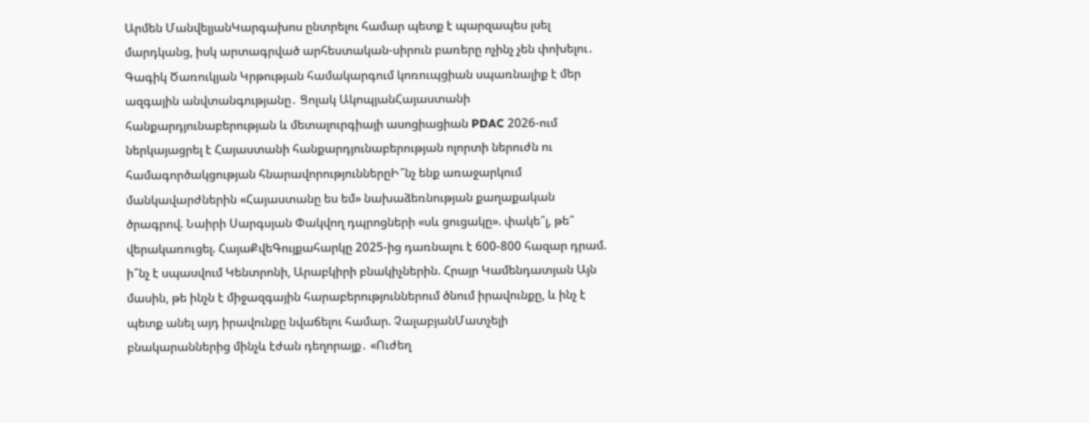Արմեն ՄանվելյանԿարգախոս ընտրելու համար պետք է պարզապես լսել մարդկանց, իսկ արտագրված արհեստական-սիրուն բառերը ոչինչ չեն փոխելու․ Գագիկ Ծառուկյան Կրթության համակարգում կոռուպցիան սպառնալիք է մեր ազգային անվտանգությանը․ Ցոլակ ԱկոպյանՀայաստանի հանքարդյունաբերության և մետալուրգիայի ասոցիացիան PDAC 2026-ում ներկայացրել է Հայաստանի հանքարդյունաբերության ոլորտի ներուժն ու համագործակցության հնարավորություններըԻ՞նչ ենք առաջարկում մանկավարժներին «Հայաստանը ես եմ» նախաձեռնության քաղաքական ծրագրով. Նաիրի Սարգսյան Փակվող դպրոցների «սև ցուցակը». փակե՞լ, թե՞ վերակառուցել. ՀայաՔվեԳույքահարկը 2025-ից դառնալու է 600-800 հազար դրամ. ի՞նչ է սպասվում Կենտրոնի, Արաբկիրի բնակիչներին. Հրայր Կամենդատյան Այն մասին, թե ինչն է միջազգային հարաբերություններում ծնում իրավունքը, և ինչ է պետք անել այդ իրավունքը նվաճելու համար. ՉալաբյանՄատչելի բնակարաններից մինչև էժան դեղորայք․ «Ուժեղ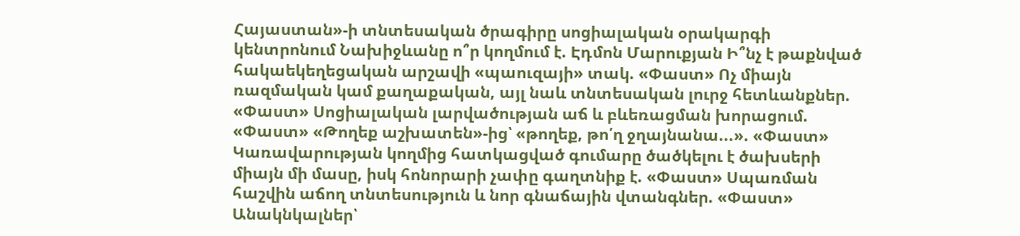Հայաստան»-ի տնտեսական ծրագիրը սոցիալական օրակարգի կենտրոնում Նախիջևանը ո՞ր կողմում է. Էդմոն Մարուքյան Ի՞նչ է թաքնված հակաեկեղեցական արշավի «պաուզայի» տակ. «Փաստ» Ոչ միայն ռազմական կամ քաղաքական, այլ նաև տնտեսական լուրջ հետևանքներ. «Փաստ» Սոցիալական լարվածության աճ և բևեռացման խորացում. «Փաստ» «Թողեք աշխատեն»-ից՝ «թողեք, թո՛ղ ջղայնանա...». «Փաստ» Կառավարության կողմից հատկացված գումարը ծածկելու է ծախսերի միայն մի մասը, իսկ հոնորարի չափը գաղտնիք է. «Փաստ» Սպառման հաշվին աճող տնտեսություն և նոր գնաճային վտանգներ. «Փաստ» Անակնկալներ՝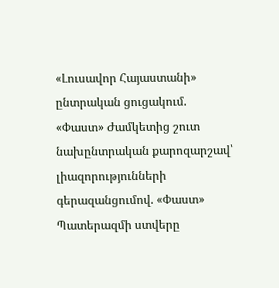«Լուսավոր Հայաստանի» ընտրական ցուցակում. «Փաստ» Ժամկետից շուտ նախընտրական քարոզարշավ՝ լիազորությունների գերազանցումով. «Փաստ» Պատերազմի ստվերը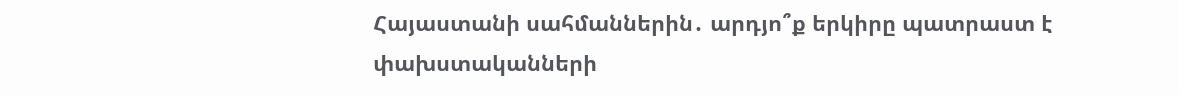Հայաստանի սահմաններին․ արդյո՞ք երկիրը պատրաստ է փախստականների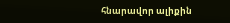հնարավոր ալիքին